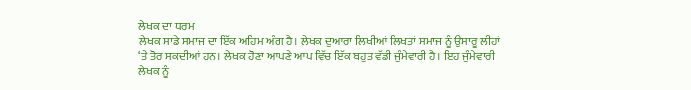ਲੇਖਕ ਦਾ ਧਰਮ
ਲੇਖਕ ਸਾਡੇ ਸਮਾਜ ਦਾ ਇੱਕ ਅਹਿਮ ਅੰਗ ਹੈ। ਲੇਖਕ ਦੁਆਰਾ ਲਿਖੀਆਂ ਲਿਖਤਾਂ ਸਮਾਜ ਨੂੰ ਉਸਾਰੂ ਲੀਹਾਂ ‘ਤੇ ਤੋਰ ਸਕਦੀਆਂ ਹਨ। ਲੇਖਕ ਹੋਣਾ ਆਪਣੇ ਆਪ ਵਿੱਚ ਇੱਕ ਬਹੁਤ ਵੱਡੀ ਜੁੰਮੇਵਾਰੀ ਹੈ। ਇਹ ਜੁੰਮੇਵਾਰੀ ਲੇਖਕ ਨੂੰ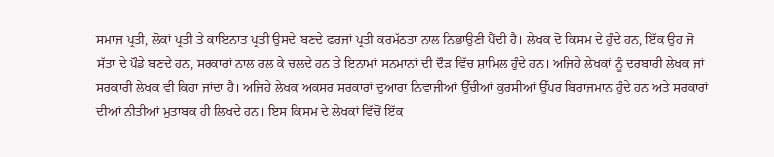ਸਮਾਜ ਪ੍ਰਤੀ, ਲੋਕਾਂ ਪ੍ਰਤੀ ਤੇ ਕਾਇਨਾਤ ਪ੍ਰਤੀ ਉਸਦੇ ਬਣਦੇ ਫਰਜਾਂ ਪ੍ਰਤੀ ਕਰਮੱਠਤਾ ਨਾਲ ਨਿਭਾਉਣੀ ਪੈਂਦੀ ਹੈ। ਲੇਖਕ ਦੋ ਕਿਸਮ ਦੇ ਹੁੰਦੇ ਹਨ, ਇੱਕ ਉਹ ਜੋ ਸੱਤਾ ਦੇ ਪੌਡੇ ਬਣਦੇ ਹਨ, ਸਰਕਾਰਾਂ ਨਾਲ ਰਲ ਕੇ ਚਲਦੇ ਹਨ ਤੇ ਇਨਾਮਾਂ ਸਨਮਾਨਾਂ ਦੀ ਦੌੜ ਵਿੱਚ ਸ਼ਾਮਿਲ ਹੁੰਦੇ ਹਨ। ਅਜਿਹੇ ਲੇਖਕਾਂ ਨੂੰ ਦਰਬਾਰੀ ਲੇਖਕ ਜਾਂ ਸਰਕਾਰੀ ਲੇਖਕ ਵੀ ਕਿਹਾ ਜਾਂਦਾ ਹੈ। ਅਜਿਹੇ ਲੇਖਕ ਅਕਸਰ ਸਰਕਾਰਾਂ ਦੁਆਰਾ ਨਿਵਾਜੀਆਂ ਉੱਚੀਆਂ ਕੁਰਸੀਆਂ ਉੱਪਰ ਬਿਰਾਜਮਾਨ ਹੁੰਦੇ ਹਨ ਅਤੇ ਸਰਕਾਰਾਂ ਦੀਆਂ ਨੀਤੀਆਂ ਮੁਤਾਬਕ ਹੀ ਲਿਖਦੇ ਹਨ। ਇਸ ਕਿਸਮ ਦੇ ਲੇਖਕਾਂ ਵਿੱਚੋਂ ਇੱਕ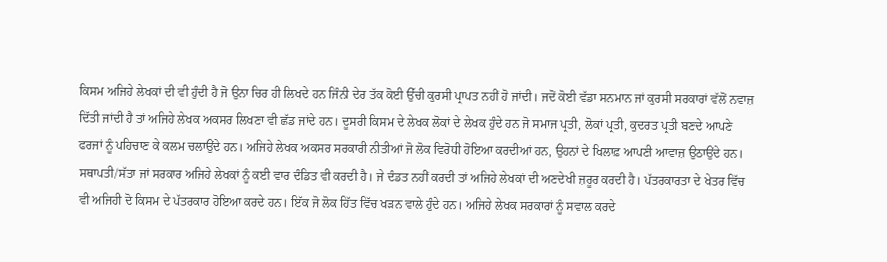ਕਿਸਮ ਅਜਿਹੇ ਲੇਖਕਾਂ ਦੀ ਵੀ ਹੁੰਦੀ ਹੈ ਜੋ ਉਨਾ ਚਿਰ ਹੀ ਲਿਖਦੇ ਹਨ ਜਿੰਨੀ ਦੇਰ ਤੱਕ ਕੋਈ ਉੱਚੀ ਕੁਰਸੀ ਪ੍ਰਾਪਤ ਨਹੀਂ ਹੋ ਜਾਂਦੀ। ਜਦੋਂ ਕੋਈ ਵੱਡਾ ਸਨਮਾਨ ਜਾਂ ਕੁਰਸੀ ਸਰਕਾਰਾਂ ਵੱਲੋਂ ਨਵਾਜ਼ ਦਿੱਤੀ ਜਾਂਦੀ ਹੈ ਤਾਂ ਅਜਿਹੇ ਲੇਖਕ ਅਕਸਰ ਲਿਖਣਾ ਵੀ ਛੱਡ ਜਾਂਦੇ ਹਨ। ਦੂਸਰੀ ਕਿਸਮ ਦੇ ਲੇਖਕ ਲੋਕਾਂ ਦੇ ਲੇਖਕ ਹੁੰਦੇ ਹਨ ਜੋ ਸਮਾਜ ਪ੍ਰਤੀ, ਲੋਕਾਂ ਪ੍ਰਤੀ, ਕੁਦਰਤ ਪ੍ਰਤੀ ਬਣਦੇ ਆਪਣੇ ਫਰਜਾਂ ਨੂੰ ਪਹਿਚਾਣ ਕੇ ਕਲਮ ਚਲਾਉਂਦੇ ਹਨ। ਅਜਿਹੇ ਲੇਖਕ ਅਕਸਰ ਸਰਕਾਰੀ ਨੀਤੀਆਂ ਜੋ ਲੋਕ ਵਿਰੋਧੀ ਹੋਇਆ ਕਰਦੀਆਂ ਹਨ, ਉਹਨਾਂ ਦੇ ਖਿਲਾਫ਼ ਆਪਣੀ ਆਵਾਜ਼ ਉਠਾਉਂਦੇ ਹਨ। ਸਥਾਪਤੀ/ਸੱਤਾ ਜਾਂ ਸਰਕਾਰ ਅਜਿਹੇ ਲੇਖਕਾਂ ਨੂੰ ਕਈ ਵਾਰ ਦੰਡਿਤ ਵੀ ਕਰਦੀ ਹੈ। ਜੇ ਦੰਡਤ ਨਹੀਂ ਕਰਦੀ ਤਾਂ ਅਜਿਹੇ ਲੇਖਕਾਂ ਦੀ ਅਣਦੇਖੀ ਜ਼ਰੂਰ ਕਰਦੀ ਹੈ। ਪੱਤਰਕਾਰਤਾ ਦੇ ਖੇਤਰ ਵਿੱਚ ਵੀ ਅਜਿਹੀ ਦੋ ਕਿਸਮ ਦੇ ਪੱਤਰਕਾਰ ਹੋਇਆ ਕਰਦੇ ਹਨ। ਇੱਕ ਜੋ ਲੋਕ ਹਿੱਤ ਵਿੱਚ ਖੜਨ ਵਾਲੇ ਹੁੰਦੇ ਹਨ। ਅਜਿਹੇ ਲੇਖਕ ਸਰਕਾਰਾਂ ਨੂੰ ਸਵਾਲ ਕਰਦੇ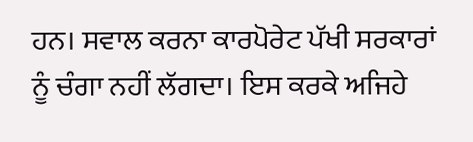ਹਨ। ਸਵਾਲ ਕਰਨਾ ਕਾਰਪੋਰੇਟ ਪੱਖੀ ਸਰਕਾਰਾਂ ਨੂੰ ਚੰਗਾ ਨਹੀਂ ਲੱਗਦਾ। ਇਸ ਕਰਕੇ ਅਜਿਹੇ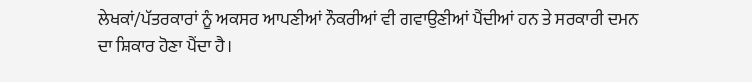ਲੇਖਕਾਂ/ਪੱਤਰਕਾਰਾਂ ਨੂੰ ਅਕਸਰ ਆਪਣੀਆਂ ਨੌਕਰੀਆਂ ਵੀ ਗਵਾਉਣੀਆਂ ਪੈਂਦੀਆਂ ਹਨ ਤੇ ਸਰਕਾਰੀ ਦਮਨ ਦਾ ਸ਼ਿਕਾਰ ਹੋਣਾ ਪੈਂਦਾ ਹੈ।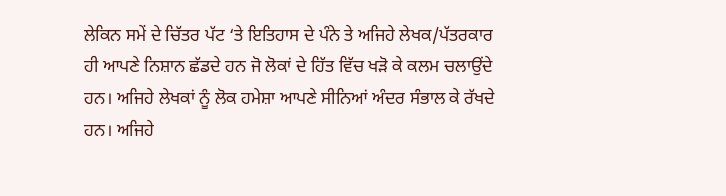ਲੇਕਿਨ ਸਮੇਂ ਦੇ ਚਿੱਤਰ ਪੱਟ ‘ਤੇ ਇਤਿਹਾਸ ਦੇ ਪੰਨੇ ਤੇ ਅਜਿਹੇ ਲੇਖਕ/ਪੱਤਰਕਾਰ ਹੀ ਆਪਣੇ ਨਿਸ਼ਾਨ ਛੱਡਦੇ ਹਨ ਜੋ ਲੋਕਾਂ ਦੇ ਹਿੱਤ ਵਿੱਚ ਖੜੋ ਕੇ ਕਲਮ ਚਲਾਉਂਦੇ ਹਨ। ਅਜਿਹੇ ਲੇਖਕਾਂ ਨੂੰ ਲੋਕ ਹਮੇਸ਼ਾ ਆਪਣੇ ਸੀਨਿਆਂ ਅੰਦਰ ਸੰਭਾਲ ਕੇ ਰੱਖਦੇ ਹਨ। ਅਜਿਹੇ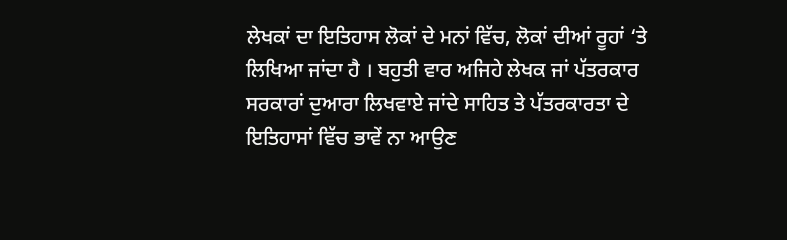ਲੇਖਕਾਂ ਦਾ ਇਤਿਹਾਸ ਲੋਕਾਂ ਦੇ ਮਨਾਂ ਵਿੱਚ, ਲੋਕਾਂ ਦੀਆਂ ਰੂਹਾਂ ‘ਤੇ ਲਿਖਿਆ ਜਾਂਦਾ ਹੈ । ਬਹੁਤੀ ਵਾਰ ਅਜਿਹੇ ਲੇਖਕ ਜਾਂ ਪੱਤਰਕਾਰ ਸਰਕਾਰਾਂ ਦੁਆਰਾ ਲਿਖਵਾਏ ਜਾਂਦੇ ਸਾਹਿਤ ਤੇ ਪੱਤਰਕਾਰਤਾ ਦੇ ਇਤਿਹਾਸਾਂ ਵਿੱਚ ਭਾਵੇਂ ਨਾ ਆਉਣ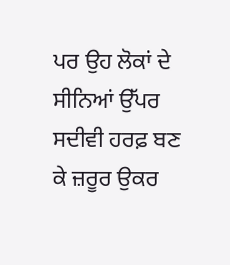ਪਰ ਉਹ ਲੋਕਾਂ ਦੇ ਸੀਨਿਆਂ ਉੱਪਰ ਸਦੀਵੀ ਹਰਫ਼ ਬਣ ਕੇ ਜ਼ਰੂਰ ਉਕਰ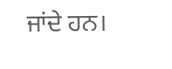ਜਾਂਦੇ ਹਨ।